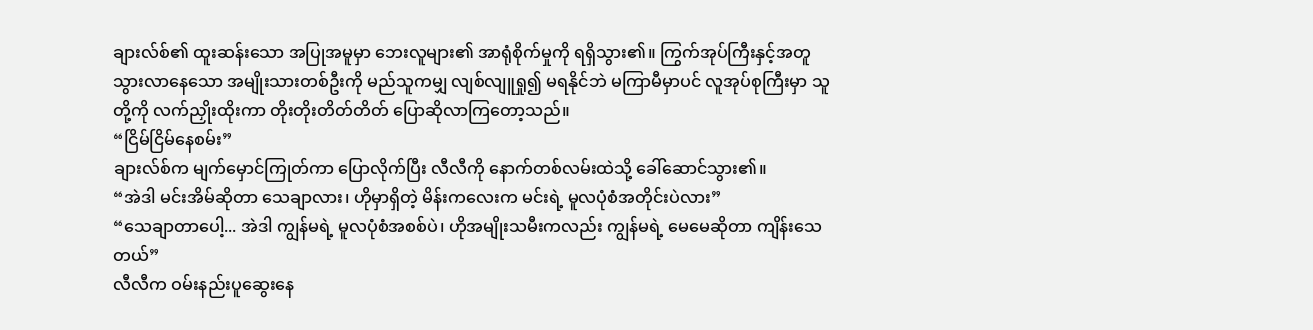ချားလ်စ်၏ ထူးဆန်းသော အပြုအမူမှာ ဘေးလူများ၏ အာရုံစိုက်မှုကို ရရှိသွား၏။ ကြွက်အုပ်ကြီးနှင့်အတူ သွားလာနေသော အမျိုးသားတစ်ဦးကို မည်သူကမျှ လျစ်လျူရှု၍ မရနိုင်ဘဲ မကြာမီမှာပင် လူအုပ်စုကြီးမှာ သူတို့ကို လက်ညှိုးထိုးကာ တိုးတိုးတိတ်တိတ် ပြောဆိုလာကြတော့သည်။
“ငြိမ်ငြိမ်နေစမ်း”
ချားလ်စ်က မျက်မှောင်ကြုတ်ကာ ပြောလိုက်ပြီး လီလီကို နောက်တစ်လမ်းထဲသို့ ခေါ်ဆောင်သွား၏။
“အဲဒါ မင်းအိမ်ဆိုတာ သေချာလား၊ ဟိုမှာရှိတဲ့ မိန်းကလေးက မင်းရဲ့ မူလပုံစံအတိုင်းပဲလား”
“သေချာတာပေါ့... အဲဒါ ကျွန်မရဲ့ မူလပုံစံအစစ်ပဲ၊ ဟိုအမျိုးသမီးကလည်း ကျွန်မရဲ့ မေမေဆိုတာ ကျိန်းသေတယ်”
လီလီက ဝမ်းနည်းပူဆွေးနေ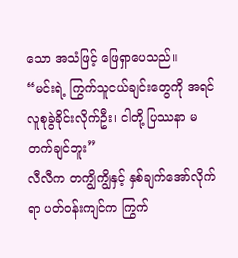သော အသံဖြင့် ဖြေရှာပေသည်။
“မင်းရဲ့ ကြွက်သူငယ်ချင်းတွေကို အရင်လူစုခွဲခိုင်းလိုက်ဦး၊ ငါတို့ ပြဿနာ မတက်ချင်ဘူး”
လီလီက တကျွိကျွိနှင့် နှစ်ချက်အော်လိုက်ရာ ပတ်ဝန်းကျင်က ကြွက်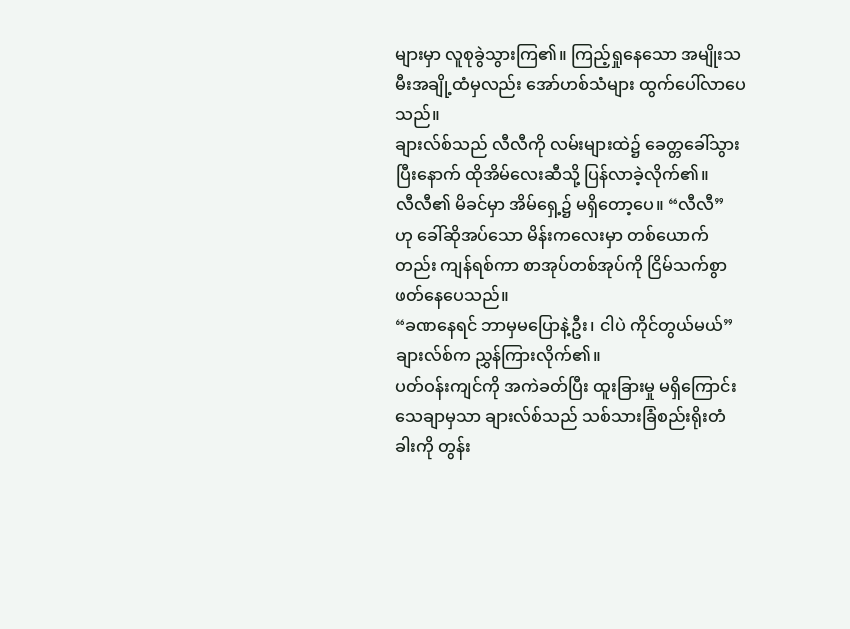များမှာ လူစုခွဲသွားကြ၏။ ကြည့်ရှုနေသော အမျိုးသမီးအချို့ထံမှလည်း အော်ဟစ်သံများ ထွက်ပေါ်လာပေသည်။
ချားလ်စ်သည် လီလီကို လမ်းများထဲ၌ ခေတ္တခေါ်သွားပြီးနောက် ထိုအိမ်လေးဆီသို့ ပြန်လာခဲ့လိုက်၏။
လီလီ၏ မိခင်မှာ အိမ်ရှေ့၌ မရှိတော့ပေ။ “လီလီ” ဟု ခေါ်ဆိုအပ်သော မိန်းကလေးမှာ တစ်ယောက်တည်း ကျန်ရစ်ကာ စာအုပ်တစ်အုပ်ကို ငြိမ်သက်စွာ ဖတ်နေပေသည်။
“ခဏနေရင် ဘာမှမပြောနဲ့ဦး၊ ငါပဲ ကိုင်တွယ်မယ်”
ချားလ်စ်က ညွှန်ကြားလိုက်၏။
ပတ်ဝန်းကျင်ကို အကဲခတ်ပြီး ထူးခြားမှု မရှိကြောင်း သေချာမှသာ ချားလ်စ်သည် သစ်သားခြံစည်းရိုးတံခါးကို တွန်း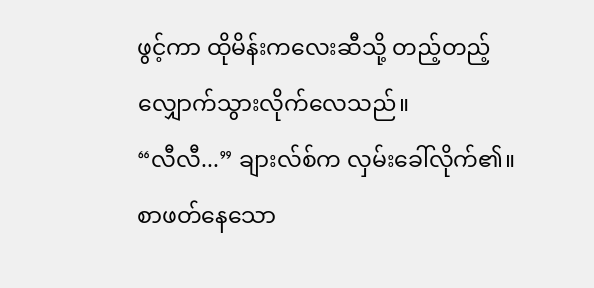ဖွင့်ကာ ထိုမိန်းကလေးဆီသို့ တည့်တည့် လျှောက်သွားလိုက်လေသည်။
“လီလီ...” ချားလ်စ်က လှမ်းခေါ်လိုက်၏။
စာဖတ်နေသော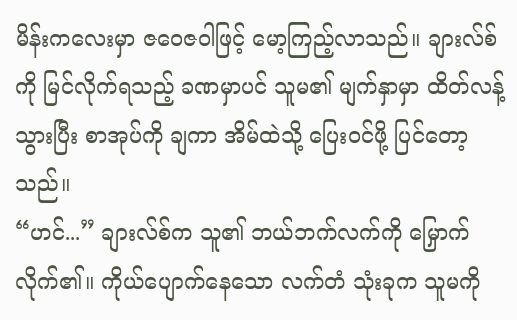မိန်းကလေးမှာ ဇဝေဇဝါဖြင့် မော့ကြည့်လာသည်။ ချားလ်စ်ကို မြင်လိုက်ရသည့် ခဏမှာပင် သူမ၏ မျက်နှာမှာ ထိတ်လန့်သွားပြီး စာအုပ်ကို ချကာ အိမ်ထဲသို့ ပြေးဝင်ဖို့ ပြင်တော့သည်။
“ဟင်...” ချားလ်စ်က သူ၏ ဘယ်ဘက်လက်ကို မြှောက်လိုက်၏။ ကိုယ်ပျောက်နေသော လက်တံ သုံးခုက သူမကို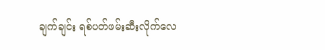ချက်ချင်း ရစ်ပတ်ဖမ်းဆီးလိုက်လေ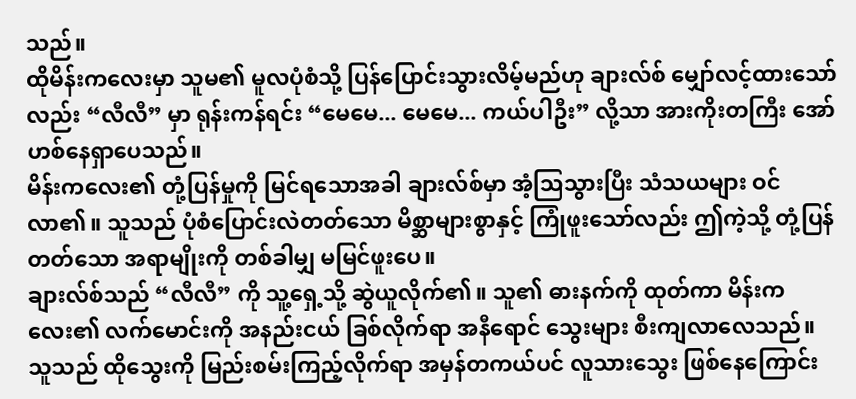သည်။
ထိုမိန်းကလေးမှာ သူမ၏ မူလပုံစံသို့ ပြန်ပြောင်းသွားလိမ့်မည်ဟု ချားလ်စ် မျှော်လင့်ထားသော်လည်း “လီလီ” မှာ ရုန်းကန်ရင်း “မေမေ... မေမေ... ကယ်ပါဦး” လို့သာ အားကိုးတကြီး အော်ဟစ်နေရှာပေသည်။
မိန်းကလေး၏ တုံ့ပြန်မှုကို မြင်ရသောအခါ ချားလ်စ်မှာ အံ့သြသွားပြီး သံသယများ ဝင်လာ၏။ သူသည် ပုံစံပြောင်းလဲတတ်သော မိစ္ဆာများစွာနှင့် ကြုံဖူးသော်လည်း ဤကဲ့သို့ တုံ့ပြန်တတ်သော အရာမျိုးကို တစ်ခါမျှ မမြင်ဖူးပေ။
ချားလ်စ်သည် “လီလီ” ကို သူ့ရှေ့သို့ ဆွဲယူလိုက်၏။ သူ၏ ဓားနက်ကို ထုတ်ကာ မိန်းကလေး၏ လက်မောင်းကို အနည်းငယ် ခြစ်လိုက်ရာ အနီရောင် သွေးများ စီးကျလာလေသည်။ သူသည် ထိုသွေးကို မြည်းစမ်းကြည့်လိုက်ရာ အမှန်တကယ်ပင် လူသားသွေး ဖြစ်နေကြောင်း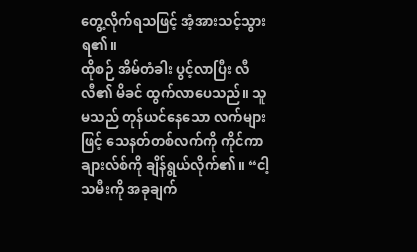တွေ့လိုက်ရသဖြင့် အံ့အားသင့်သွားရ၏။
ထိုစဉ် အိမ်တံခါး ပွင့်လာပြီး လီလီ၏ မိခင် ထွက်လာပေသည်။ သူမသည် တုန်ယင်နေသော လက်များဖြင့် သေနတ်တစ်လက်ကို ကိုင်ကာ ချားလ်စ်ကို ချိန်ရွယ်လိုက်၏။ “ငါ့သမီးကို အခုချက်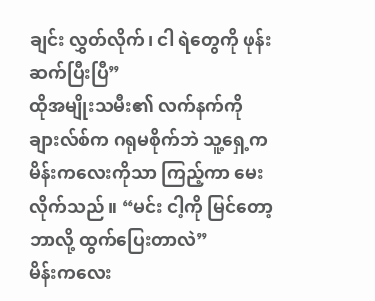ချင်း လွှတ်လိုက်၊ ငါ ရဲတွေကို ဖုန်းဆက်ပြီးပြီ”
ထိုအမျိုးသမီး၏ လက်နက်ကို ချားလ်စ်က ဂရုမစိုက်ဘဲ သူ့ရှေ့က မိန်းကလေးကိုသာ ကြည့်ကာ မေးလိုက်သည်။ “မင်း ငါ့ကို မြင်တော့ ဘာလို့ ထွက်ပြေးတာလဲ”
မိန်းကလေး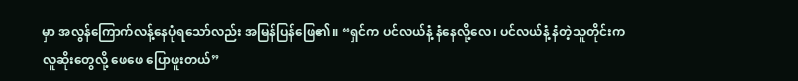မှာ အလွန်ကြောက်လန့်နေပုံရသော်လည်း အမြန်ပြန်ဖြေ၏။ “ရှင်က ပင်လယ်နံ့ နံနေလို့လေ၊ ပင်လယ်နံ့ နံတဲ့သူတိုင်းက လူဆိုးတွေလို့ ဖေဖေ ပြောဖူးတယ်”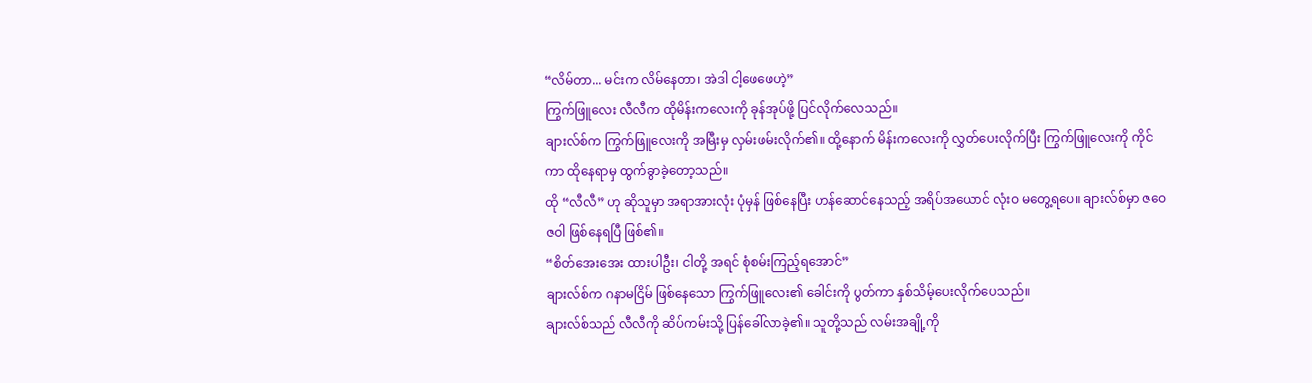“လိမ်တာ... မင်းက လိမ်နေတာ၊ အဲဒါ ငါ့ဖေဖေဟဲ့”
ကြွက်ဖြူလေး လီလီက ထိုမိန်းကလေးကို ခုန်အုပ်ဖို့ ပြင်လိုက်လေသည်။
ချားလ်စ်က ကြွက်ဖြူလေးကို အမြီးမှ လှမ်းဖမ်းလိုက်၏။ ထို့နောက် မိန်းကလေးကို လွှတ်ပေးလိုက်ပြီး ကြွက်ဖြူလေးကို ကိုင်ကာ ထိုနေရာမှ ထွက်ခွာခဲ့တော့သည်။
ထို “လီလီ” ဟု ဆိုသူမှာ အရာအားလုံး ပုံမှန် ဖြစ်နေပြီး ဟန်ဆောင်နေသည့် အရိပ်အယောင် လုံးဝ မတွေ့ရပေ။ ချားလ်စ်မှာ ဇဝေဇဝါ ဖြစ်နေရပြီ ဖြစ်၏။
“စိတ်အေးအေး ထားပါဦး၊ ငါတို့ အရင် စုံစမ်းကြည့်ရအောင်”
ချားလ်စ်က ဂနာမငြိမ် ဖြစ်နေသော ကြွက်ဖြူလေး၏ ခေါင်းကို ပွတ်ကာ နှစ်သိမ့်ပေးလိုက်ပေသည်။
ချားလ်စ်သည် လီလီကို ဆိပ်ကမ်းသို့ ပြန်ခေါ်လာခဲ့၏။ သူတို့သည် လမ်းအချို့ကို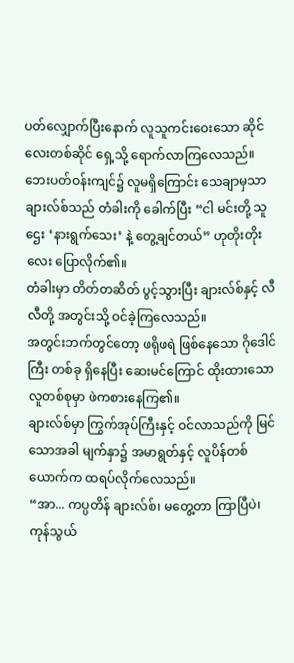ပတ်လျှောက်ပြီးနောက် လူသူကင်းဝေးသော ဆိုင်လေးတစ်ဆိုင် ရှေ့သို့ ရောက်လာကြလေသည်။
ဘေးပတ်ဝန်းကျင်၌ လူမရှိကြောင်း သေချာမှသာ ချားလ်စ်သည် တံခါးကို ခေါက်ပြီး “ငါ မင်းတို့ သူဌေး ‘နားရွက်သေး’ နဲ့ တွေ့ချင်တယ်” ဟုတိုးတိုးလေး ပြောလိုက်၏။
တံခါးမှာ တိတ်တဆိတ် ပွင့်သွားပြီး ချားလ်စ်နှင့် လီလီတို့ အတွင်းသို့ ဝင်ခဲ့ကြလေသည်။
အတွင်းဘက်တွင်တော့ ဖရိုဖရဲ ဖြစ်နေသော ဂိုဒေါင်ကြီး တစ်ခု ရှိနေပြီး ဆေးမင်ကြောင် ထိုးထားသော လူတစ်စုမှာ ဖဲကစားနေကြ၏။
ချားလ်စ်မှာ ကြွက်အုပ်ကြီးနှင့် ဝင်လာသည်ကို မြင်သောအခါ မျက်နှာ၌ အမာရွတ်နှင့် လူပိန်တစ်ယောက်က ထရပ်လိုက်လေသည်။
“အာ... ကပ္ပတိန် ချားလ်စ်၊ မတွေ့တာ ကြာပြီပဲ၊ ကုန်သွယ်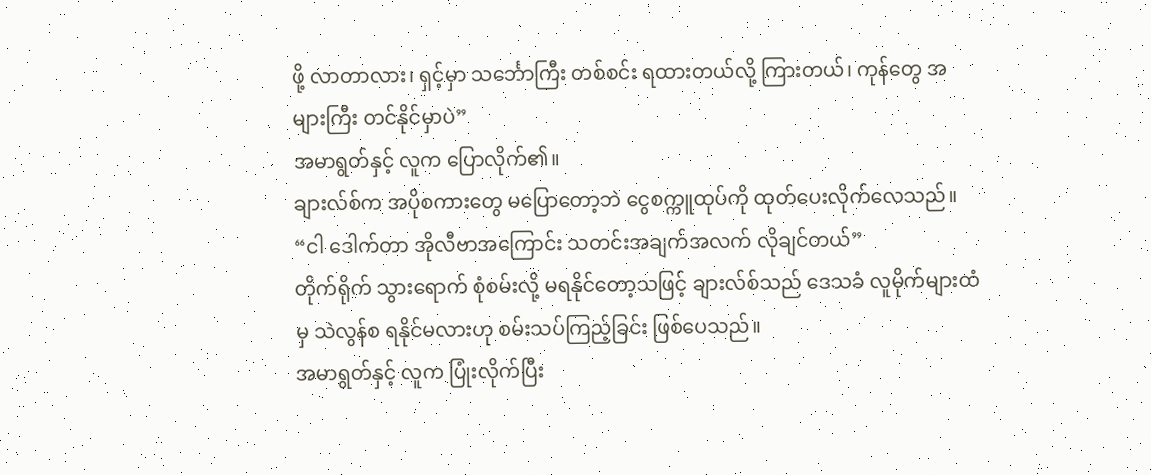ဖို့ လာတာလား၊ ရှင့်မှာ သင်္ဘောကြီး တစ်စင်း ရထားတယ်လို့ ကြားတယ်၊ ကုန်တွေ အများကြီး တင်နိုင်မှာပဲ”
အမာရွတ်နှင့် လူက ပြောလိုက်၏။
ချားလ်စ်က အပိုစကားတွေ မပြောတော့ဘဲ ငွေစက္ကူထုပ်ကို ထုတ်ပေးလိုက်လေသည်။
“ငါ ဒေါက်တာ အိုလီဗာအကြောင်း သတင်းအချက်အလက် လိုချင်တယ်”
တိုက်ရိုက် သွားရောက် စုံစမ်းလို့ မရနိုင်တော့သဖြင့် ချားလ်စ်သည် ဒေသခံ လူမိုက်များထံမှ သဲလွန်စ ရနိုင်မလားဟု စမ်းသပ်ကြည့်ခြင်း ဖြစ်ပေသည်။
အမာရွတ်နှင့် လူက ပြုံးလိုက်ပြီး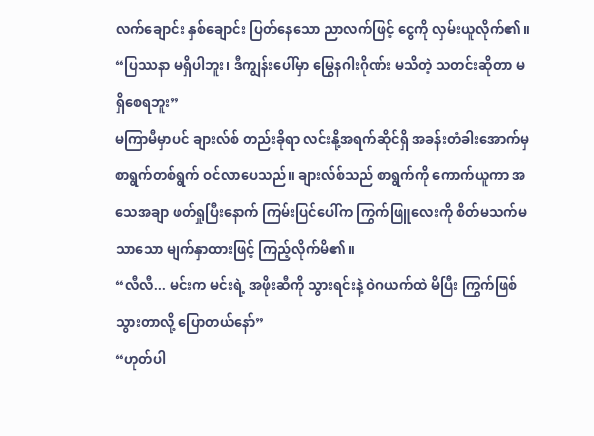လက်ချောင်း နှစ်ချောင်း ပြတ်နေသော ညာလက်ဖြင့် ငွေကို လှမ်းယူလိုက်၏။ “ပြဿနာ မရှိပါဘူး၊ ဒီကျွန်းပေါ်မှာ မြွေနဂါးဂိုဏ်း မသိတဲ့ သတင်းဆိုတာ မရှိစေရဘူး”
မကြာမီမှာပင် ချားလ်စ် တည်းခိုရာ လင်းနို့အရက်ဆိုင်ရှိ အခန်းတံခါးအောက်မှ စာရွက်တစ်ရွက် ဝင်လာပေသည်။ ချားလ်စ်သည် စာရွက်ကို ကောက်ယူကာ အသေအချာ ဖတ်ရှုပြီးနောက် ကြမ်းပြင်ပေါ်က ကြွက်ဖြူလေးကို စိတ်မသက်မသာသော မျက်နှာထားဖြင့် ကြည့်လိုက်မိ၏။
“လီလီ... မင်းက မင်းရဲ့ အဖိုးဆီကို သွားရင်းနဲ့ ဝဲဂယက်ထဲ မိပြီး ကြွက်ဖြစ်သွားတာလို့ ပြောတယ်နော်”
“ဟုတ်ပါ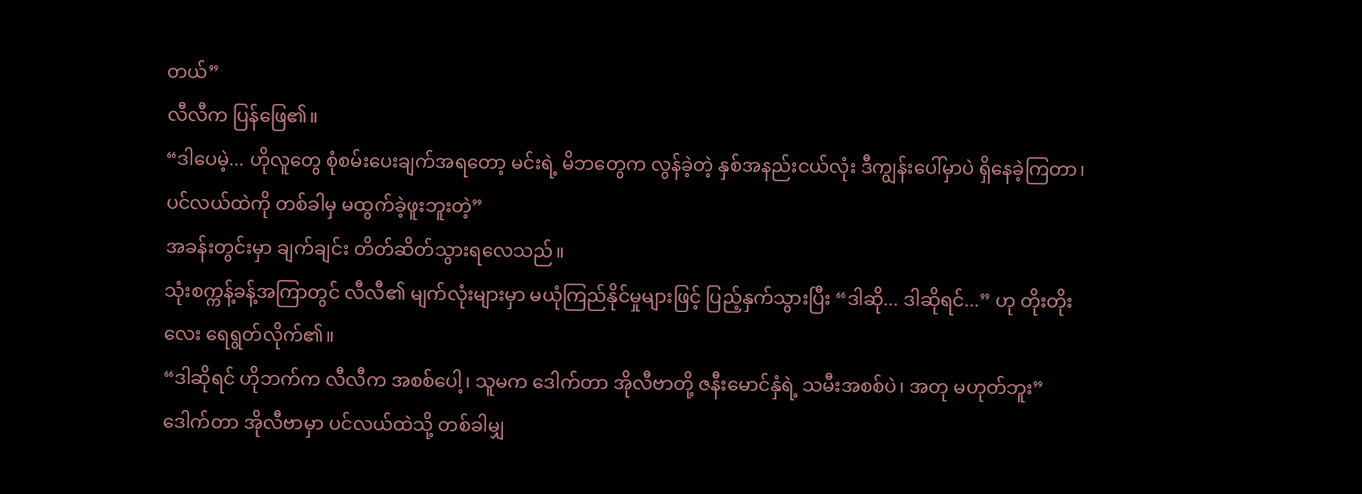တယ်”
လီလီက ပြန်ဖြေ၏။
“ဒါပေမဲ့... ဟိုလူတွေ စုံစမ်းပေးချက်အရတော့ မင်းရဲ့ မိဘတွေက လွန်ခဲ့တဲ့ နှစ်အနည်းငယ်လုံး ဒီကျွန်းပေါ်မှာပဲ ရှိနေခဲ့ကြတာ၊ ပင်လယ်ထဲကို တစ်ခါမှ မထွက်ခဲ့ဖူးဘူးတဲ့”
အခန်းတွင်းမှာ ချက်ချင်း တိတ်ဆိတ်သွားရလေသည်။
သုံးစက္ကန့်ခန့်အကြာတွင် လီလီ၏ မျက်လုံးများမှာ မယုံကြည်နိုင်မှုများဖြင့် ပြည့်နှက်သွားပြီး “ဒါဆို... ဒါဆိုရင်...” ဟု တိုးတိုးလေး ရေရွတ်လိုက်၏။
“ဒါဆိုရင် ဟိုဘက်က လီလီက အစစ်ပေါ့၊ သူမက ဒေါက်တာ အိုလီဗာတို့ ဇနီးမောင်နှံရဲ့ သမီးအစစ်ပဲ၊ အတု မဟုတ်ဘူး”
ဒေါက်တာ အိုလီဗာမှာ ပင်လယ်ထဲသို့ တစ်ခါမျှ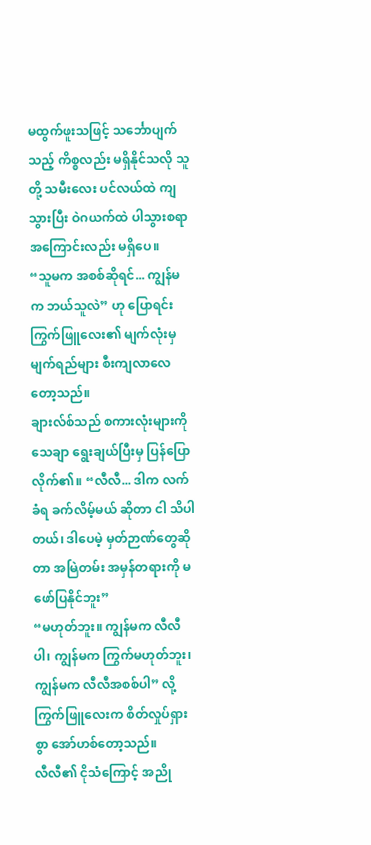မထွက်ဖူးသဖြင့် သင်္ဘောပျက်သည့် ကိစ္စလည်း မရှိနိုင်သလို သူတို့ သမီးလေး ပင်လယ်ထဲ ကျသွားပြီး ဝဲဂယက်ထဲ ပါသွားစရာ အကြောင်းလည်း မရှိပေ။
“သူမက အစစ်ဆိုရင်... ကျွန်မက ဘယ်သူလဲ” ဟု ပြောရင်း ကြွက်ဖြူလေး၏ မျက်လုံးမှ မျက်ရည်များ စီးကျလာလေတော့သည်။
ချားလ်စ်သည် စကားလုံးများကို သေချာ ရွေးချယ်ပြီးမှ ပြန်ပြောလိုက်၏။ “လီလီ... ဒါက လက်ခံရ ခက်လိမ့်မယ် ဆိုတာ ငါ သိပါတယ်၊ ဒါပေမဲ့ မှတ်ဉာဏ်တွေဆိုတာ အမြဲတမ်း အမှန်တရားကို မဖော်ပြနိုင်ဘူး”
“မဟုတ်ဘူး။ ကျွန်မက လီလီပါ၊ ကျွန်မက ကြွက်မဟုတ်ဘူး၊ ကျွန်မက လီလီအစစ်ပါ” လို့ ကြွက်ဖြူလေးက စိတ်လှုပ်ရှားစွာ အော်ဟစ်တော့သည်။
လီလီ၏ ငိုသံကြောင့် အညို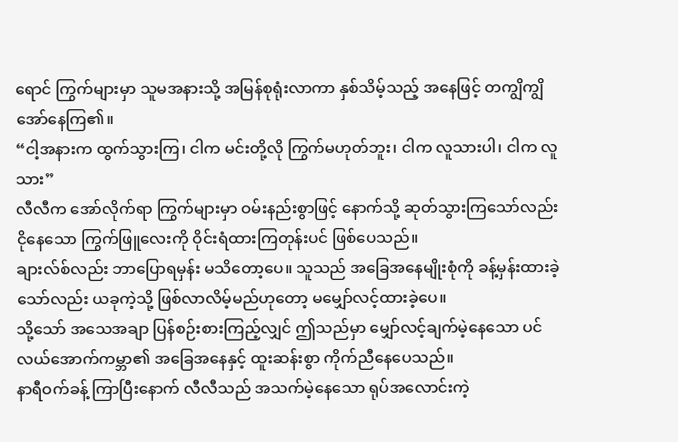ရောင် ကြွက်များမှာ သူမအနားသို့ အမြန်စုရုံးလာကာ နှစ်သိမ့်သည့် အနေဖြင့် တကျွိကျွိ အော်နေကြ၏။
“ငါ့အနားက ထွက်သွားကြ၊ ငါက မင်းတို့လို ကြွက်မဟုတ်ဘူး၊ ငါက လူသားပါ၊ ငါက လူသား”
လီလီက အော်လိုက်ရာ ကြွက်များမှာ ဝမ်းနည်းစွာဖြင့် နောက်သို့ ဆုတ်သွားကြသော်လည်း ငိုနေသော ကြွက်ဖြူလေးကို ဝိုင်းရံထားကြတုန်းပင် ဖြစ်ပေသည်။
ချားလ်စ်လည်း ဘာပြောရမှန်း မသိတော့ပေ။ သူသည် အခြေအနေမျိုးစုံကို ခန့်မှန်းထားခဲ့သော်လည်း ယခုကဲ့သို့ ဖြစ်လာလိမ့်မည်ဟုတော့ မမျှော်လင့်ထားခဲ့ပေ။
သို့သော် အသေအချာ ပြန်စဉ်းစားကြည့်လျှင် ဤသည်မှာ မျှော်လင့်ချက်မဲ့နေသော ပင်လယ်အောက်ကမ္ဘာ၏ အခြေအနေနှင့် ထူးဆန်းစွာ ကိုက်ညီနေပေသည်။
နာရီဝက်ခန့် ကြာပြီးနောက် လီလီသည် အသက်မဲ့နေသော ရုပ်အလောင်းကဲ့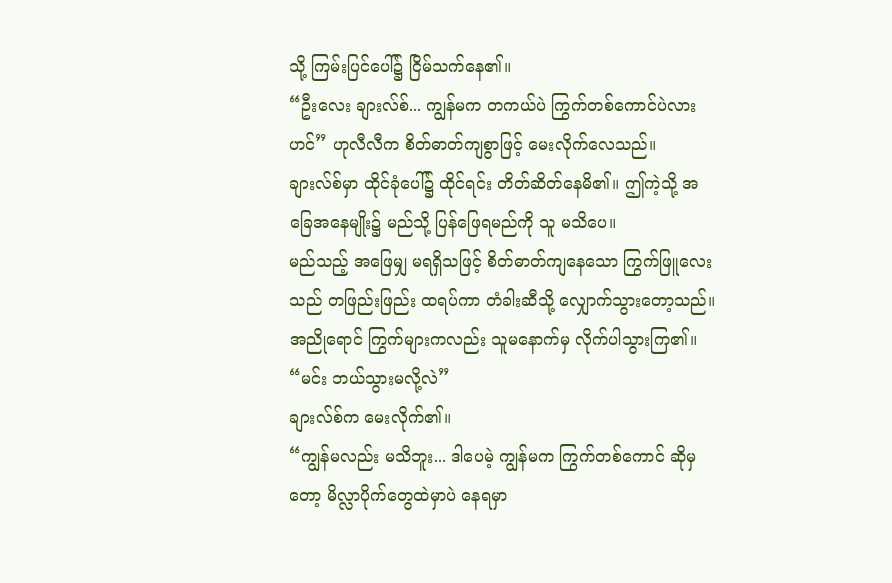သို့ ကြမ်းပြင်ပေါ်၌ ငြိမ်သက်နေ၏။
“ဦးလေး ချားလ်စ်... ကျွန်မက တကယ်ပဲ ကြွက်တစ်ကောင်ပဲလားဟင်” ဟုလီလီက စိတ်ဓာတ်ကျစွာဖြင့် မေးလိုက်လေသည်။
ချားလ်စ်မှာ ထိုင်ခုံပေါ်၌ ထိုင်ရင်း တိတ်ဆိတ်နေမိ၏။ ဤကဲ့သို့ အခြေအနေမျိုး၌ မည်သို့ ပြန်ဖြေရမည်ကို သူ မသိပေ။
မည်သည့် အဖြေမျှ မရရှိသဖြင့် စိတ်ဓာတ်ကျနေသော ကြွက်ဖြူလေးသည် တဖြည်းဖြည်း ထရပ်ကာ တံခါးဆီသို့ လျှောက်သွားတော့သည်။ အညိုရောင် ကြွက်များကလည်း သူမနောက်မှ လိုက်ပါသွားကြ၏။
“မင်း ဘယ်သွားမလို့လဲ”
ချားလ်စ်က မေးလိုက်၏။
“ကျွန်မလည်း မသိဘူး... ဒါပေမဲ့ ကျွန်မက ကြွက်တစ်ကောင် ဆိုမှတော့ မိလ္လာပိုက်တွေထဲမှာပဲ နေရမှာ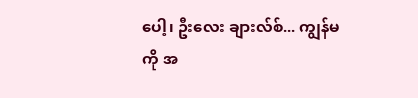ပေါ့၊ ဦးလေး ချားလ်စ်... ကျွန်မကို အ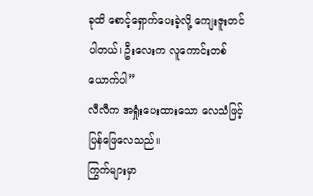ခုထိ စောင့်ရှောက်ပေးခဲ့လို့ ကျေးဇူးတင်ပါတယ်၊ ဦးလေးက လူကောင်းတစ်ယောက်ပါ”
လီလီက အရှုံးပေးထားသော လေသံဖြင့် ပြန်ဖြေလေသည်။
ကြွက်များမှာ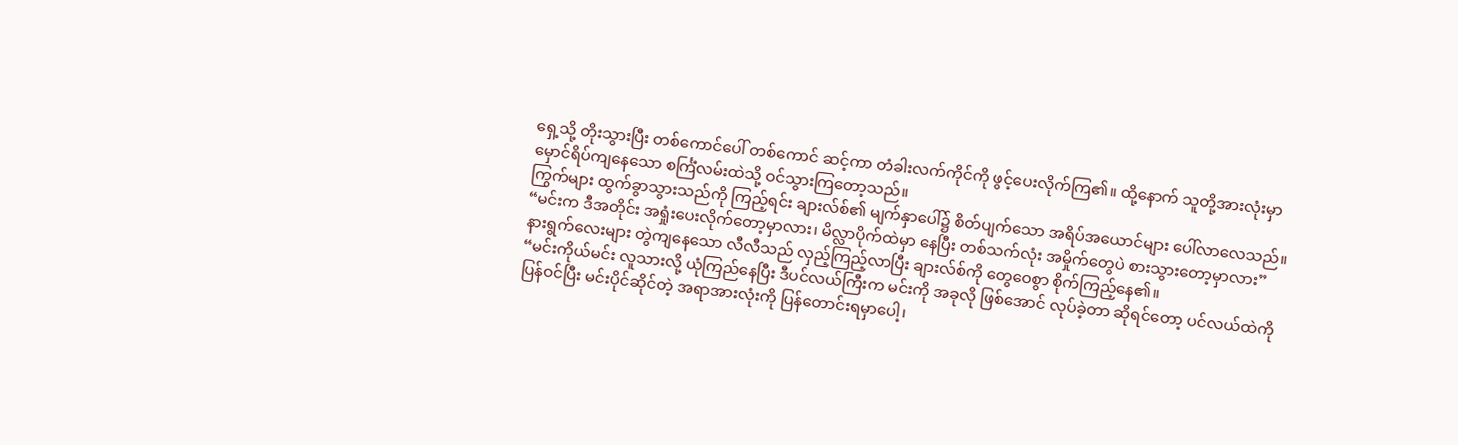ရှေ့သို့ တိုးသွားပြီး တစ်ကောင်ပေါ် တစ်ကောင် ဆင့်ကာ တံခါးလက်ကိုင်ကို ဖွင့်ပေးလိုက်ကြ၏။ ထို့နောက် သူတို့အားလုံးမှာ မှောင်ရိပ်ကျနေသော စင်္ကြံလမ်းထဲသို့ ဝင်သွားကြတော့သည်။
ကြွက်များ ထွက်ခွာသွားသည်ကို ကြည့်ရင်း ချားလ်စ်၏ မျက်နှာပေါ်၌ စိတ်ပျက်သော အရိပ်အယောင်များ ပေါ်လာလေသည်။
“မင်းက ဒီအတိုင်း အရှုံးပေးလိုက်တော့မှာလား၊ မိလ္လာပိုက်ထဲမှာ နေပြီး တစ်သက်လုံး အမှိုက်တွေပဲ စားသွားတော့မှာလား”
နားရွက်လေးများ တွဲကျနေသော လီလီသည် လှည့်ကြည့်လာပြီး ချားလ်စ်ကို တွေဝေစွာ စိုက်ကြည့်နေ၏။
“မင်းကိုယ်မင်း လူသားလို့ ယုံကြည်နေပြီး ဒီပင်လယ်ကြီးက မင်းကို အခုလို ဖြစ်အောင် လုပ်ခဲ့တာ ဆိုရင်တော့ ပင်လယ်ထဲကို ပြန်ဝင်ပြီး မင်းပိုင်ဆိုင်တဲ့ အရာအားလုံးကို ပြန်တောင်းရမှာပေါ့၊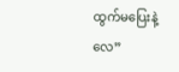ထွက်မပြေးနဲ့လေ”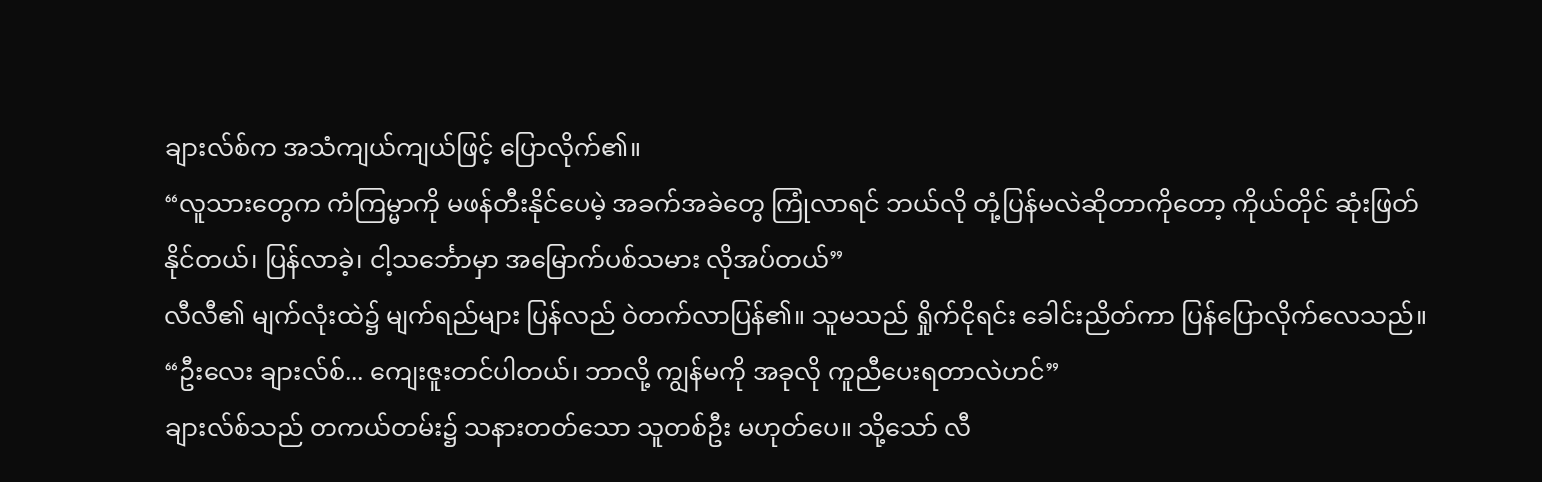ချားလ်စ်က အသံကျယ်ကျယ်ဖြင့် ပြောလိုက်၏။
“လူသားတွေက ကံကြမ္မာကို မဖန်တီးနိုင်ပေမဲ့ အခက်အခဲတွေ ကြုံလာရင် ဘယ်လို တုံ့ပြန်မလဲဆိုတာကိုတော့ ကိုယ်တိုင် ဆုံးဖြတ်နိုင်တယ်၊ ပြန်လာခဲ့၊ ငါ့သင်္ဘောမှာ အမြောက်ပစ်သမား လိုအပ်တယ်”
လီလီ၏ မျက်လုံးထဲ၌ မျက်ရည်များ ပြန်လည် ဝဲတက်လာပြန်၏။ သူမသည် ရှိုက်ငိုရင်း ခေါင်းညိတ်ကာ ပြန်ပြောလိုက်လေသည်။ “ဦးလေး ချားလ်စ်... ကျေးဇူးတင်ပါတယ်၊ ဘာလို့ ကျွန်မကို အခုလို ကူညီပေးရတာလဲဟင်”
ချားလ်စ်သည် တကယ်တမ်း၌ သနားတတ်သော သူတစ်ဦး မဟုတ်ပေ။ သို့သော် လီ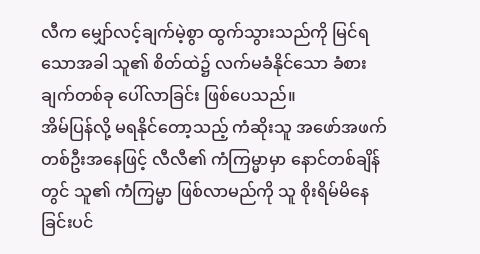လီက မျှော်လင့်ချက်မဲ့စွာ ထွက်သွားသည်ကို မြင်ရသောအခါ သူ၏ စိတ်ထဲ၌ လက်မခံနိုင်သော ခံစားချက်တစ်ခု ပေါ်လာခြင်း ဖြစ်ပေသည်။
အိမ်ပြန်လို့ မရနိုင်တော့သည့် ကံဆိုးသူ အဖော်အဖက် တစ်ဦးအနေဖြင့် လီလီ၏ ကံကြမ္မာမှာ နောင်တစ်ချိန်တွင် သူ၏ ကံကြမ္မာ ဖြစ်လာမည်ကို သူ စိုးရိမ်မိနေခြင်းပင်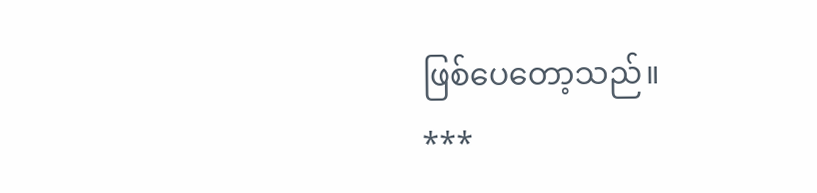ဖြစ်ပေတော့သည်။
***